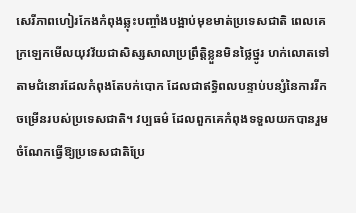សេរីភាពហៀរកែងកំពុងឆ្លុះបញ្ចាំងបង្អាប់មុខមាត់ប្រទេសជាតិ ពេលគេក្រឡេកមើលយុវវ័យជាសិស្សសាលាប្រព្រឹត្ដិខ្លួនមិនថ្លៃថ្នូរ ហក់លោតទៅតាមជំនោរដែលកំពុងតែបក់បោក ដែលជាឥទ្ធិពលបន្ទាប់បន្សំនៃការរីកចម្រើនរបស់ប្រទេសជាតិ។ វប្បធម៌ ដែលពួកគេកំពុងទទួលយកបានរួមចំណែកធ្វើឱ្យប្រទេសជាតិប្រែ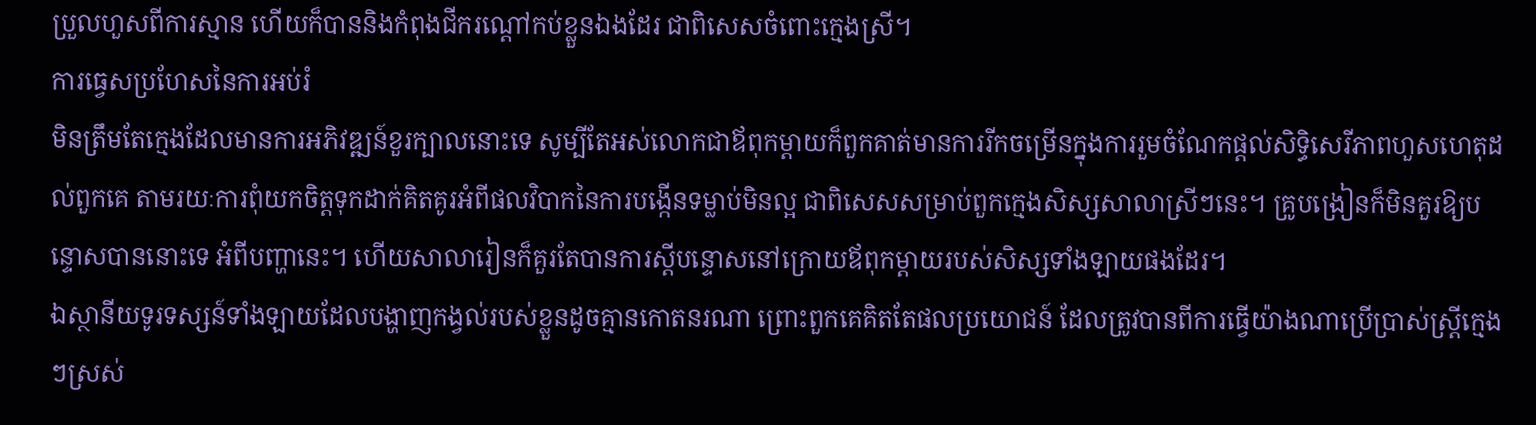ប្រួលហួសពីការស្មាន ហើយក៏បាននិងកំពុងជីករណ្ដៅកប់ខ្លួនឯងដែរ ជាពិសេសចំពោះក្មេងស្រី។
ការធ្វេសប្រហែសនៃការអប់រំ
មិនត្រឹមតែក្មេងដែលមានការអភិវឌ្ឍន៍ខួរក្បាលនោះទេ សូម្បីតែអស់លោកជាឪពុកម្ដាយក៏ពួកគាត់មានការរីកចម្រើនក្នុងការរួមចំណែកផ្ដល់សិទ្ធិសេរីភាពហួសហេតុដល់ពួកគេ តាមរយៈការពុំយកចិត្ដទុកដាក់គិតគូរអំពីផលវិបាកនៃការបង្កើនទម្លាប់មិនល្អ ជាពិសេសសម្រាប់ពួកក្មេងសិស្សសាលាស្រីៗនេះ។ គ្រូបង្រៀនក៏មិនគួរឱ្យបន្ទោសបាននោះទេ អំពីបញ្ហានេះ។ ហើយសាលារៀនក៏គួរតែបានការស្ដីបន្ទោសនៅក្រោយឪពុកម្ដាយរបស់សិស្សទាំងឡាយផងដែរ។
ឯស្ថានីយទូរទស្សន៍ទាំងឡាយដែលបង្ហាញកង្វល់របស់ខ្លួនដូចគ្មានកោតនរណា ព្រោះពួកគេគិតតែផលប្រយោជន៍ ដែលត្រូវបានពីការធ្វើយ៉ាងណាប្រើប្រាស់ស្ដ្រីក្មេងៗស្រស់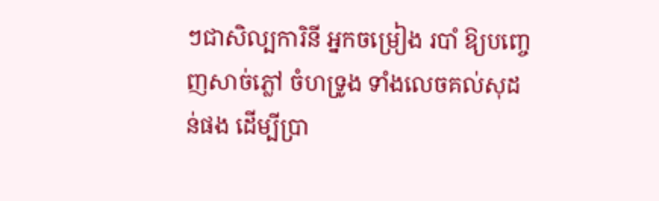ៗជាសិល្បការិនី អ្នកចម្រៀង របាំ ឱ្យបញ្ចេញសាច់ភ្លៅ ចំហទ្រូង ទាំងលេចគល់សុដន់ផង ដើម្បីប្រា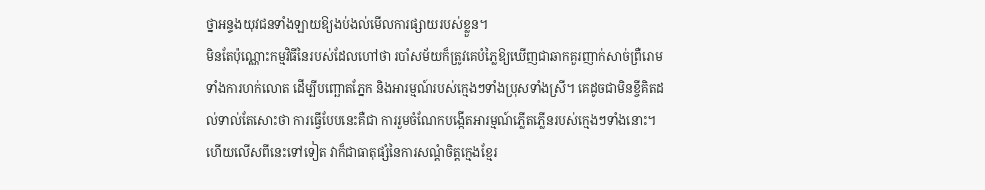ថ្នាអន្ទងយុវជនទាំងឡាយឱ្យងប់ងល់មើលការផ្សាយរបស់ខ្លួន។
មិនតែប៉ុណ្ណោះកម្មវិធីនៃរបស់ដែលហៅថា របាំសម័យក៏ត្រូវគេបំភ្លៃឱ្យឃើញជាឆាកគួរញាក់សាច់ព្រឺរោម ទាំងការហក់លោត ដើម្បីបញ្ឆោតភ្នែក និងអារម្មណ៍របស់ក្មេងៗទាំងប្រុសទាំងស្រី។ គេដូចជាមិនខ្ចីគិតដល់ទាល់តែសោះថា ការធ្វើបែបនេះគឺជា ការរួមចំណែកបង្កើតអារម្មណ៍ភ្លើតភ្លើនរបស់ក្មេងៗទាំងនោះ។ ហើយលើសពីនេះទៅទៀត វាក៏ជាធាតុផ្សំនៃការសណ្ដំចិត្ដក្មេងខ្មែរ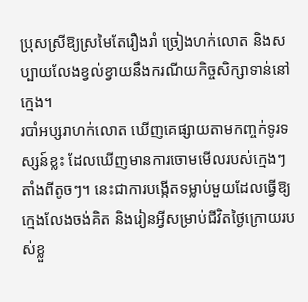ប្រុសស្រីឱ្យស្រមៃតែរឿងរាំ ច្រៀងហក់លោត និងសប្បាយលែងខ្វល់ខ្វាយនឹងករណីយកិច្ចសិក្សាទាន់នៅក្មេង។
របាំអប្សរាហក់លោត ឃើញគេផ្សាយតាមកញ្ចក់ទូរទស្សន៍ខ្លះ ដែលឃើញមានការចោមមើលរបស់ក្មេងៗតាំងពីតូចៗ។ នេះជាការបង្កើតទម្លាប់មួយដែលធ្វើឱ្យក្មេងលែងចង់គិត និងរៀនអ្វីសម្រាប់ជីវិតថ្ងៃក្រោយរបស់ខ្លួ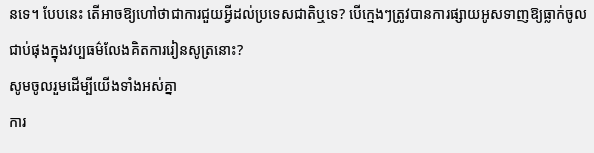នទេ។ បែបនេះ តើអាចឱ្យហៅថាជាការជួយអ្វីដល់ប្រទេសជាតិឬទេ? បើក្មេងៗត្រូវបានការផ្សាយអូសទាញឱ្យធ្លាក់ចូលជាប់ផុងក្នុងវប្បធម៌លែងគិតការរៀនសូត្រនោះ?
សូមចូលរួមដើម្បីយើងទាំងអស់គ្នា
ការ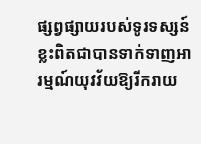ផ្សព្វផ្សាយរបស់ទូរទស្សន៍ខ្លះពិតជាបានទាក់ទាញអារម្មណ៍យុវវ័យឱ្យរីករាយ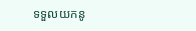ទទួលយកនូ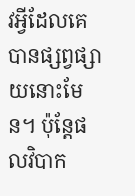វអ្វីដែលគេបានផ្សព្វផ្សាយនោះមែន។ ប៉ុន្ដែផលវិបាក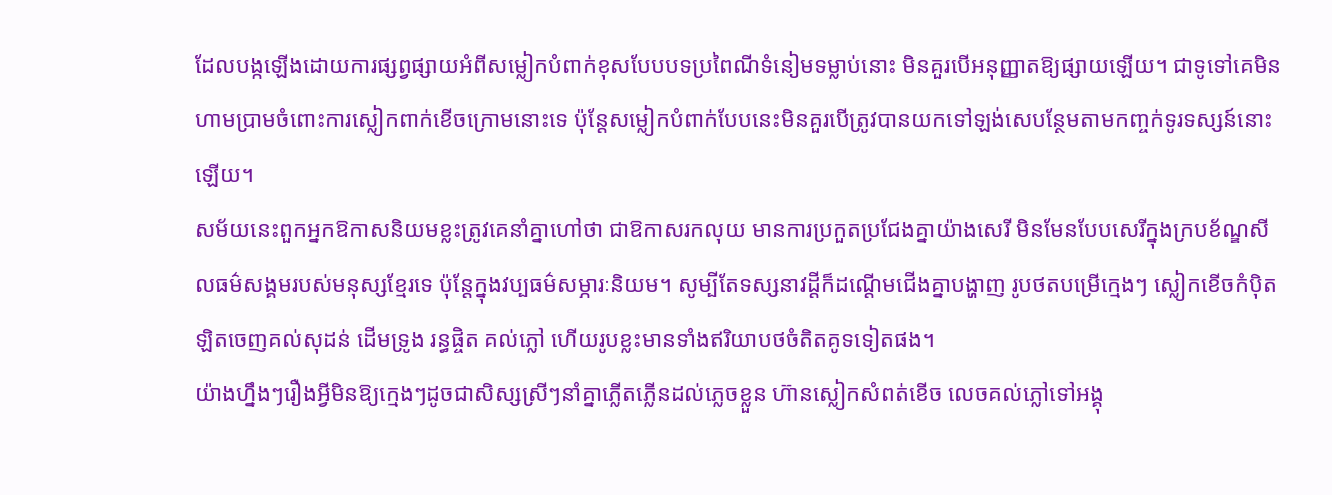ដែលបង្កឡើងដោយការផ្សព្វផ្សាយអំពីសម្លៀកបំពាក់ខុសបែបបទប្រពៃណីទំនៀមទម្លាប់នោះ មិនគួរបើអនុញ្ញាតឱ្យផ្សាយឡើយ។ ជាទូទៅគេមិនហាមប្រាមចំពោះការស្លៀកពាក់ខើចក្រោមនោះទេ ប៉ុន្ដែសម្លៀកបំពាក់បែបនេះមិនគួរបើត្រូវបានយកទៅឡង់សេបន្ថែមតាមកញ្ចក់ទូរទស្សន៍នោះឡើយ។
សម័យនេះពួកអ្នកឱកាសនិយមខ្លះត្រូវគេនាំគ្នាហៅថា ជាឱកាសរកលុយ មានការប្រកួតប្រជែងគ្នាយ៉ាងសេរី មិនមែនបែបសេរីក្នុងក្របខ័ណ្ឌសីលធម៌សង្គមរបស់មនុស្សខ្មែរទេ ប៉ុន្ដែក្នុងវប្បធម៌សម្ភារៈនិយម។ សូម្បីតែទស្សនាវដ្ដីក៏ដណ្ដើមជើងគ្នាបង្ហាញ រូបថតបម្រើក្មេងៗ ស្លៀកខើចកំប៉ិតឡិតចេញគល់សុដន់ ដើមទ្រូង រន្ធផ្ចិត គល់ភ្លៅ ហើយរូបខ្លះមានទាំងឥរិយាបថចំតិតគូទទៀតផង។
យ៉ាងហ្នឹងៗរឿងអ្វីមិនឱ្យក្មេងៗដូចជាសិស្សស្រីៗនាំគ្នាភ្លើតភ្លើនដល់ភ្លេចខ្លួន ហ៊ានស្លៀកសំពត់ខើច លេចគល់ភ្លៅទៅអង្គុ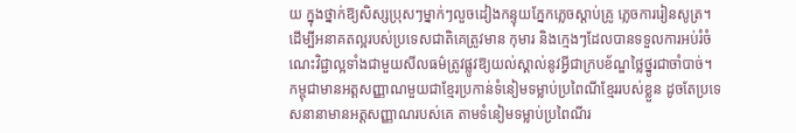យ ក្នុងថ្នាក់ឱ្យសិស្សប្រុសៗម្នាក់ៗលួចដៀងកន្ទុយភ្នែកភ្លេចស្ដាប់គ្រូ ភ្លេចការរៀនសូត្រ។ ដើម្បីអនាគតល្អរបស់ប្រទេសជាតិគេត្រូវមាន កុមារ និងក្មេងៗដែលបានទទួលការអប់រំចំណេះវិជ្ជាល្អទាំងជាមួយសីលធម៌ត្រូវផ្លូវឱ្យយល់ស្គាល់នូវអ្វីជាក្របខ័ណ្ឌថ្លៃថ្នូរជាចាំបាច់។
កម្ពុជាមានអត្ដសញ្ញាណមួយជាខ្មែរប្រកាន់ទំនៀមទម្លាប់ប្រពៃណីខ្មែររបស់ខ្លួន ដូចតែប្រទេសនានាមានអត្ដសញ្ញាណរបស់គេ តាមទំនៀមទម្លាប់ប្រពៃណីរ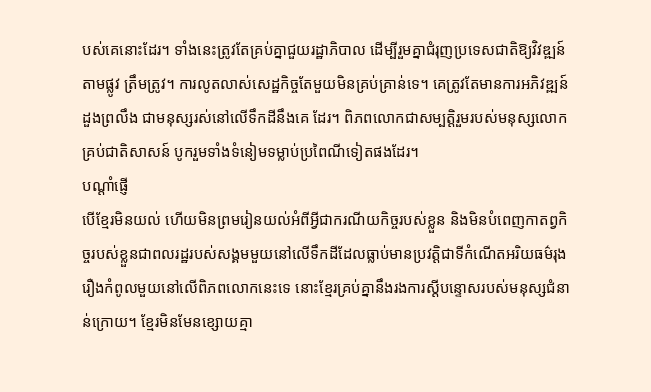បស់គេនោះដែរ។ ទាំងនេះត្រូវតែគ្រប់គ្នាជួយរដ្ឋាភិបាល ដើម្បីរួមគ្នាជំរុញប្រទេសជាតិឱ្យវិវឌ្ឍន៍តាមផ្លូវ ត្រឹមត្រូវ។ ការលូតលាស់សេដ្ឋកិច្ចតែមួយមិនគ្រប់គ្រាន់ទេ។ គេត្រូវតែមានការអភិវឌ្ឍន៍ដួងព្រលឹង ជាមនុស្សរស់នៅលើទឹកដីនឹងគេ ដែរ។ ពិភពលោកជាសម្បត្ដិរួមរបស់មនុស្សលោកគ្រប់ជាតិសាសន៍ បូករួមទាំងទំនៀមទម្លាប់ប្រពៃណីទៀតផងដែរ។
បណ្ដាំផ្ញើ
បើខ្មែរមិនយល់ ហើយមិនព្រមរៀនយល់អំពីអ្វីជាករណីយកិច្ចរបស់ខ្លួន និងមិនបំពេញកាតព្វកិច្ចរបស់ខ្លួនជាពលរដ្ឋរបស់សង្គមមួយនៅលើទឹកដីដែលធ្លាប់មានប្រវត្ដិជាទីកំណើតអរិយធម៌រុងរឿងកំពូលមួយនៅលើពិភពលោកនេះទេ នោះខ្មែរគ្រប់គ្នានឹងរងការស្ដីបន្ទោសរបស់មនុស្សជំនាន់ក្រោយ។ ខ្មែរមិនមែនខ្សោយគ្មា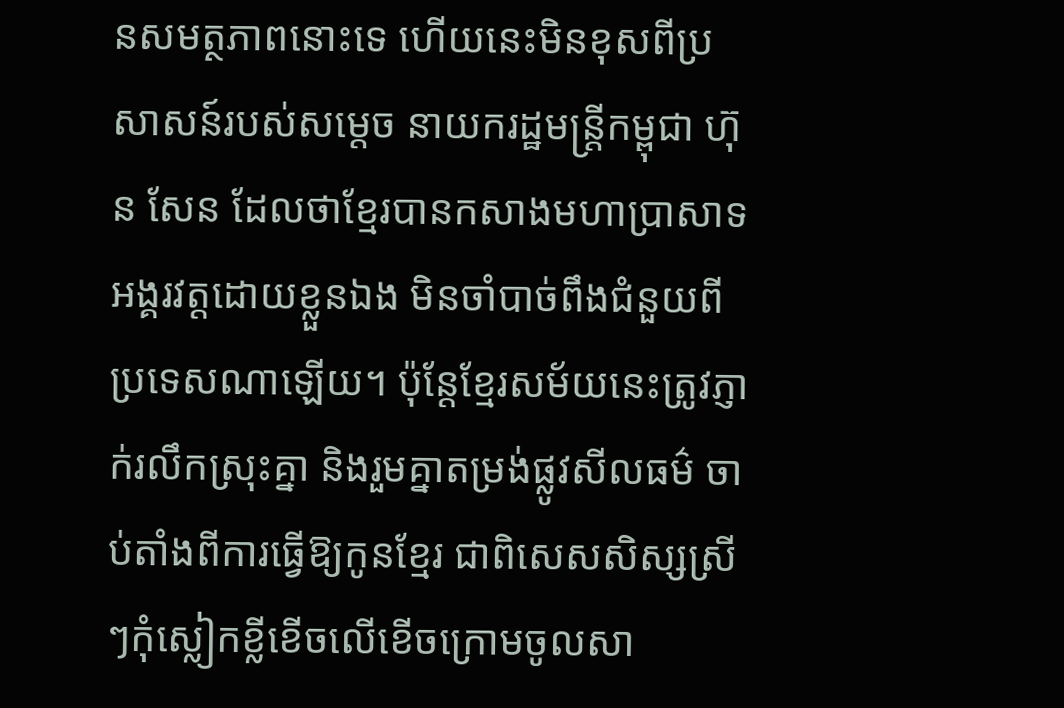នសមត្ថភាពនោះទេ ហើយនេះមិនខុសពីប្រសាសន៍របស់សម្ដេច នាយករដ្ឋមន្ដ្រីកម្ពុជា ហ៊ុន សែន ដែលថាខ្មែរបានកសាងមហាប្រាសាទអង្គរវត្ដដោយខ្លួនឯង មិនចាំបាច់ពឹងជំនួយពីប្រទេសណាឡើយ។ ប៉ុន្ដែខ្មែរសម័យនេះត្រូវភ្ញាក់រលឹកស្រុះគ្នា និងរួមគ្នាតម្រង់ផ្លូវសីលធម៌ ចាប់តាំងពីការធ្វើឱ្យកូនខ្មែរ ជាពិសេសសិស្សស្រីៗកុំស្លៀកខ្លីខើចលើខើចក្រោមចូលសា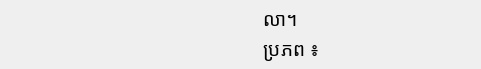លា។
ប្រភព ៖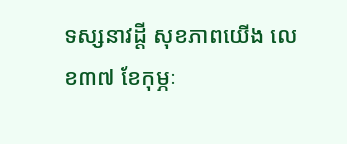ទស្សនាវដ្តី សុខភាពយើង លេខ៣៧ ខែកុម្ភៈ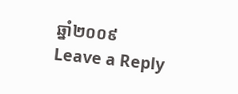ឆ្នាំ២០០៩
Leave a Reply